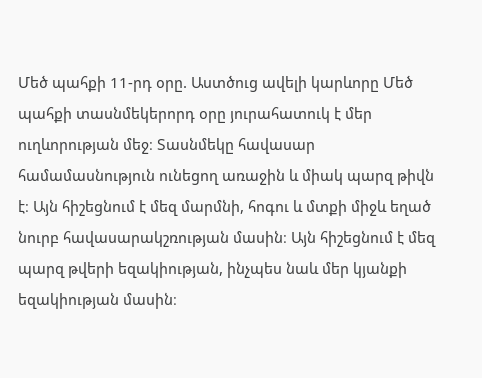Մեծ պահքի 11-րդ օրը. Աստծուց ավելի կարևորը Մեծ պահքի տասնմեկերորդ օրը յուրահատուկ է մեր ուղևորության մեջ։ Տասնմեկը հավասար համամասնություն ունեցող առաջին և միակ պարզ թիվն է։ Այն հիշեցնում է մեզ մարմնի, հոգու և մտքի միջև եղած նուրբ հավասարակշռության մասին։ Այն հիշեցնում է մեզ պարզ թվերի եզակիության, ինչպես նաև մեր կյանքի եզակիության մասին։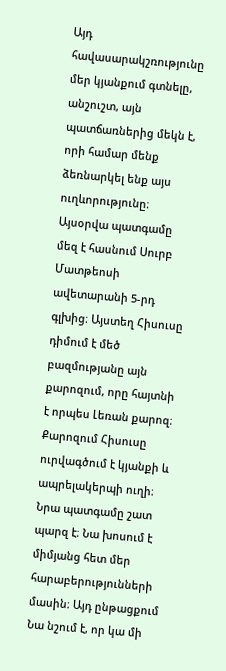Այդ հավասարակշռությունը մեր կյանքում գտնելը, անշուշտ, այն պատճառներից մեկն է, որի համար մենք ձեռնարկել ենք այս ուղևորությունը։
Այսօրվա պատգամը մեզ է հասնում Սուրբ Մատթեոսի ավետարանի 5-րդ գլխից։ Այստեղ Հիսուսը դիմում է մեծ բազմությանը այն քարոզում, որը հայտնի է որպես Լեռան քարոզ։ Քարոզում Հիսուսը ուրվագծում է կյանքի և ապրելակերպի ուղի։ Նրա պատգամը շատ պարզ է։ Նա խոսում է միմյանց հետ մեր հարաբերությունների մասին։ Այդ ընթացքում Նա նշում է, որ կա մի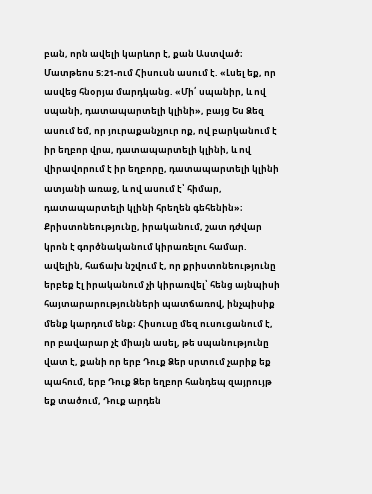բան, որն ավելի կարևոր է, քան Աստված։
Մատթեոս 5:21-ում Հիսուսն ասում է. «Լսել եք, որ ասվեց հնօրյա մարդկանց. «Մի՛ սպանիր, և ով սպանի, դատապարտելի կլինի», բայց Ես Ձեզ ասում եմ, որ յուրաքանչյուր ոք, ով բարկանում է իր եղբոր վրա, դատապարտելի կլինի, և ով վիրավորում է իր եղբորը, դատապարտելի կլինի ատյանի առաջ, և ով ասում է՝ հիմար, դատապարտելի կլինի հրեղեն գեհենին»։
Քրիստոնեությունը, իրականում, շատ դժվար կրոն է գործնականում կիրառելու համար. ավելին, հաճախ նշվում է, որ քրիստոնեությունը երբեք էլ իրականում չի կիրառվել՝ հենց այնպիսի հայտարարությունների պատճառով, ինչպիսիք մենք կարդում ենք։ Հիսուսը մեզ ուսուցանում է, որ բավարար չէ միայն ասել, թե սպանությունը վատ է, քանի որ երբ Դուք Ձեր սրտում չարիք եք պահում, երբ Դուք Ձեր եղբոր հանդեպ զայրույթ եք տածում, Դուք արդեն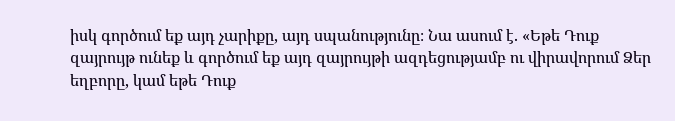իսկ գործում եք այդ չարիքը, այդ սպանությունը։ Նա ասում է. «Եթե Դուք զայրույթ ունեք և գործում եք այդ զայրույթի ազդեցությամբ ու վիրավորում Ձեր եղբորը, կամ եթե Դուք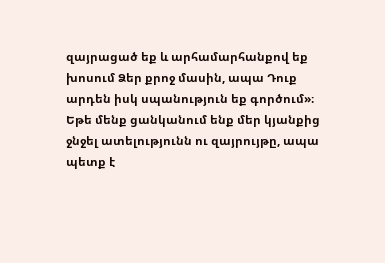զայրացած եք և արհամարհանքով եք խոսում Ձեր քրոջ մասին, ապա Դուք արդեն իսկ սպանություն եք գործում»։
Եթե մենք ցանկանում ենք մեր կյանքից ջնջել ատելությունն ու զայրույթը, ապա պետք է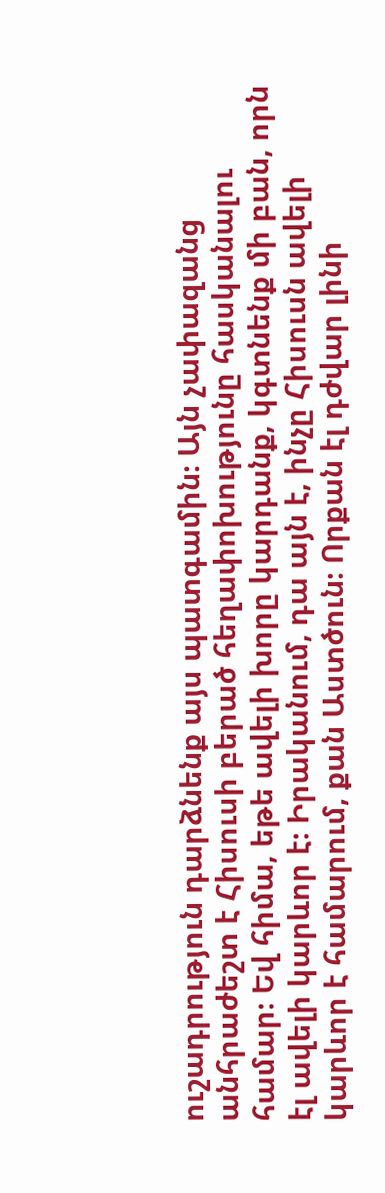ուշադրություն դարձնենք այս պատգամին։ Այն չափազանց անհրաժեշտ է Հիսուսի բերած հեղափոխությունը հասկանալու համար։ Եվ հիմա, եթե ավելի խորը կարդանք, կգտնենք մի բան, որն էլ ավելի կարևոր է։ Իրականում, դա այն է, ինչը Հիսուսն ավելի կարևոր է համարում, քան Աստծուն։ Որքան էլ դժվար լինի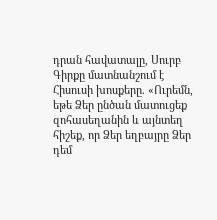դրան հավատալը, Սուրբ Գիրքը մատնանշում է Հիսուսի խոսքերը. «Ուրեմն, եթե Ձեր ընծան մատուցեք զոհասեղանին և այնտեղ հիշեք, որ Ձեր եղբայրը Ձեր դեմ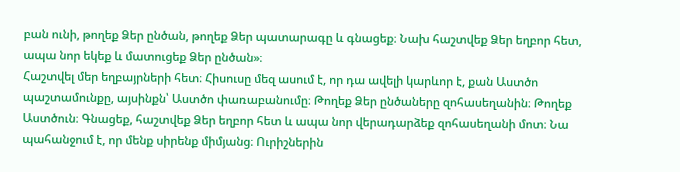բան ունի, թողեք Ձեր ընծան, թողեք Ձեր պատարագը և գնացեք։ Նախ հաշտվեք Ձեր եղբոր հետ, ապա նոր եկեք և մատուցեք Ձեր ընծան»։
Հաշտվել մեր եղբայրների հետ։ Հիսուսը մեզ ասում է, որ դա ավելի կարևոր է, քան Աստծո պաշտամունքը, այսինքն՝ Աստծո փառաբանումը։ Թողեք Ձեր ընծաները զոհասեղանին։ Թողեք Աստծուն։ Գնացեք, հաշտվեք Ձեր եղբոր հետ և ապա նոր վերադարձեք զոհասեղանի մոտ։ Նա պահանջում է, որ մենք սիրենք միմյանց։ Ուրիշներին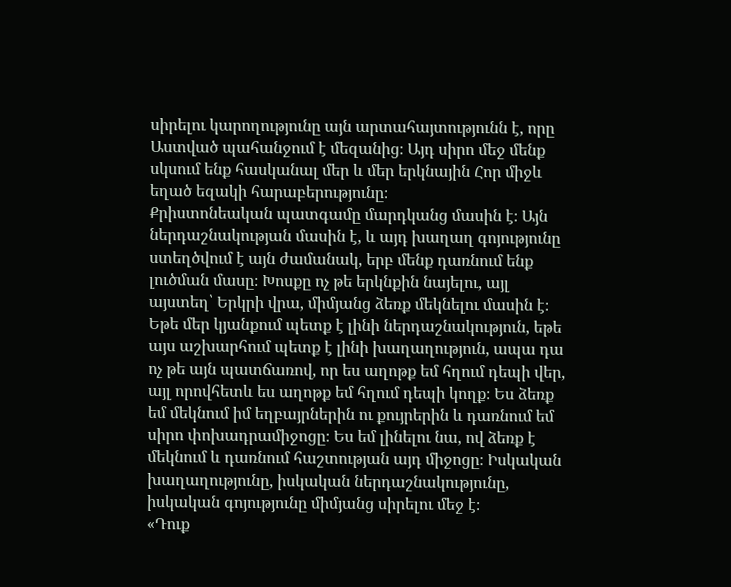սիրելու կարողությունը այն արտահայտությունն է, որը Աստված պահանջում է մեզանից։ Այդ սիրո մեջ մենք սկսում ենք հասկանալ մեր և մեր երկնային Հոր միջև եղած եզակի հարաբերությունը։
Քրիստոնեական պատգամը մարդկանց մասին է։ Այն ներդաշնակության մասին է, և այդ խաղաղ գոյությունը ստեղծվում է այն ժամանակ, երբ մենք դառնում ենք լուծման մասը։ Խոսքը ոչ թե երկնքին նայելու, այլ այստեղ՝ Երկրի վրա, միմյանց ձեռք մեկնելու մասին է։ Եթե մեր կյանքում պետք է լինի ներդաշնակություն, եթե այս աշխարհում պետք է լինի խաղաղություն, ապա դա ոչ թե այն պատճառով, որ ես աղոթք եմ հղում դեպի վեր, այլ որովհետև ես աղոթք եմ հղում դեպի կողք։ Ես ձեռք եմ մեկնում իմ եղբայրներին ու քույրերին և դառնում եմ սիրո փոխադրամիջոցը։ Ես եմ լինելու նա, ով ձեռք է մեկնում և դառնում հաշտության այդ միջոցը։ Իսկական խաղաղությունը, իսկական ներդաշնակությունը, իսկական գոյությունը միմյանց սիրելու մեջ է։
«Դուք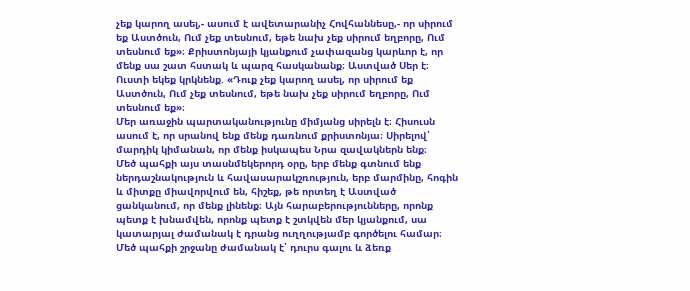չեք կարող ասել,- ասում է ավետարանիչ Հովհաննեսը,- որ սիրում եք Աստծուն, Ում չեք տեսնում, եթե նախ չեք սիրում եղբորը, Ում տեսնում եք»։ Քրիստոնյայի կյանքում չափազանց կարևոր է, որ մենք սա շատ հստակ և պարզ հասկանանք։ Աստված Սեր է։ Ուստի եկեք կրկնենք. «Դուք չեք կարող ասել, որ սիրում եք Աստծուն, Ում չեք տեսնում, եթե նախ չեք սիրում եղբորը, Ում տեսնում եք»։
Մեր առաջին պարտականությունը միմյանց սիրելն է։ Հիսուսն ասում է, որ սրանով ենք մենք դառնում քրիստոնյա։ Սիրելով՝ մարդիկ կիմանան, որ մենք իսկապես Նրա զավակներն ենք։
Մեծ պահքի այս տասնմեկերորդ օրը, երբ մենք գտնում ենք ներդաշնակություն և հավասարակշռություն, երբ մարմինը, հոգին և միտքը միավորվում են, հիշեք, թե որտեղ է Աստված ցանկանում, որ մենք լինենք։ Այն հարաբերությունները, որոնք պետք է խնամվեն, որոնք պետք է շտկվեն մեր կյանքում, սա կատարյալ ժամանակ է դրանց ուղղությամբ գործելու համար։ Մեծ պահքի շրջանը ժամանակ է՝ դուրս գալու և ձեռք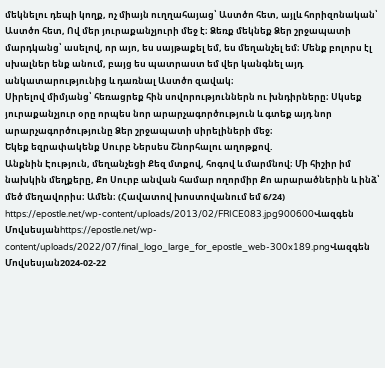մեկնելու դեպի կողք, ոչ միայն ուղղահայաց՝ Աստծո հետ, այլև հորիզոնական՝ Աստծո հետ, Ով մեր յուրաքանչյուրի մեջ է։ Ձեռք մեկնեք Ձեր շրջապատի մարդկանց՝ ասելով, որ այո, ես սայթաքել եմ, ես մեղանչել եմ։ Մենք բոլորս էլ սխալներ ենք անում, բայց ես պատրաստ եմ վեր կանգնել այդ անկատարությունից և դառնալ Աստծո զավակ։
Սիրելով միմյանց՝ հեռացրեք հին սովորություններն ու խնդիրները։ Սկսեք յուրաքանչյուր օրը որպես նոր արարչագործություն և գտեք այդ նոր արարչագործությունը Ձեր շրջապատի սիրելիների մեջ։
Եկեք եզրափակենք Սուրբ Ներսես Շնորհալու աղոթքով.
Անքնին Էություն, մեղանչեցի Քեզ մտքով, հոգով և մարմնով։ Մի հիշիր իմ նախկին մեղքերը, Քո Սուրբ անվան համար ողորմիր Քո արարածներին և ինձ՝ մեծ մեղավորիս։ Ամեն։ (Հավատով խոստովանում եմ 6/24)
https://epostle.net/wp-content/uploads/2013/02/FRICE083.jpg900600Վազգեն Մովսեսյանhttps://epostle.net/wp-content/uploads/2022/07/final_logo_large_for_epostle_web-300x189.pngՎազգեն Մովսեսյան2024-02-22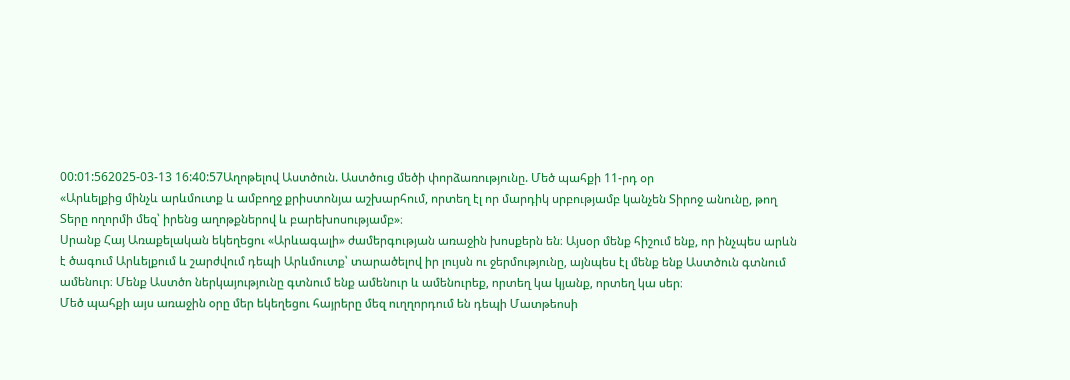00:01:562025-03-13 16:40:57Աղոթելով Աստծուն. Աստծուց մեծի փորձառությունը. Մեծ պահքի 11-րդ օր
«Արևելքից մինչև արևմուտք և ամբողջ քրիստոնյա աշխարհում, որտեղ էլ որ մարդիկ սրբությամբ կանչեն Տիրոջ անունը, թող Տերը ողորմի մեզ՝ իրենց աղոթքներով և բարեխոսությամբ»։
Սրանք Հայ Առաքելական եկեղեցու «Արևագալի» ժամերգության առաջին խոսքերն են։ Այսօր մենք հիշում ենք, որ ինչպես արևն է ծագում Արևելքում և շարժվում դեպի Արևմուտք՝ տարածելով իր լույսն ու ջերմությունը, այնպես էլ մենք ենք Աստծուն գտնում ամենուր։ Մենք Աստծո ներկայությունը գտնում ենք ամենուր և ամենուրեք, որտեղ կա կյանք, որտեղ կա սեր։
Մեծ պահքի այս առաջին օրը մեր եկեղեցու հայրերը մեզ ուղղորդում են դեպի Մատթեոսի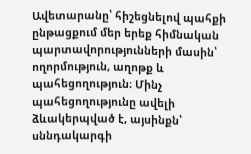Ավետարանը՝ հիշեցնելով պահքի ընթացքում մեր երեք հիմնական պարտավորությունների մասին՝ ողորմություն, աղոթք և պահեցողություն։ Մինչ պահեցողությունը ավելի ձևակերպված է, այսինքն՝ սննդակարգի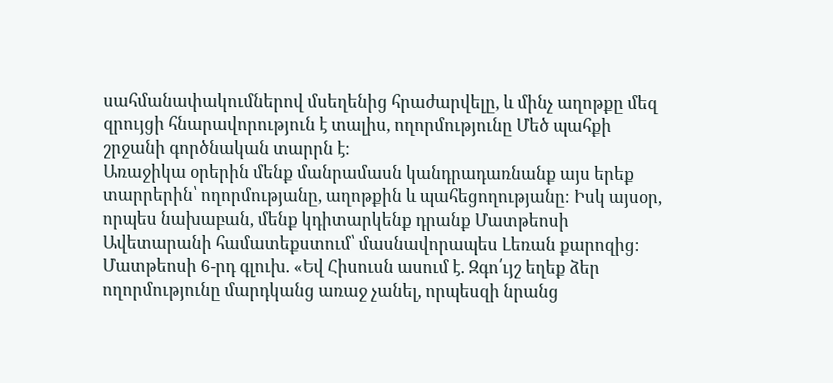սահմանափակումներով մսեղենից հրաժարվելը, և մինչ աղոթքը մեզ զրույցի հնարավորություն է տալիս, ողորմությունը Մեծ պահքի շրջանի գործնական տարրն է։
Առաջիկա օրերին մենք մանրամասն կանդրադառնանք այս երեք տարրերին՝ ողորմությանը, աղոթքին և պահեցողությանը։ Իսկ այսօր, որպես նախաբան, մենք կդիտարկենք դրանք Մատթեոսի Ավետարանի համատեքստում՝ մասնավորապես Լեռան քարոզից։
Մատթեոսի 6-րդ գլուխ. «Եվ Հիսուսն ասում է. Զգո՛ւյշ եղեք ձեր ողորմությունը մարդկանց առաջ չանել, որպեսզի նրանց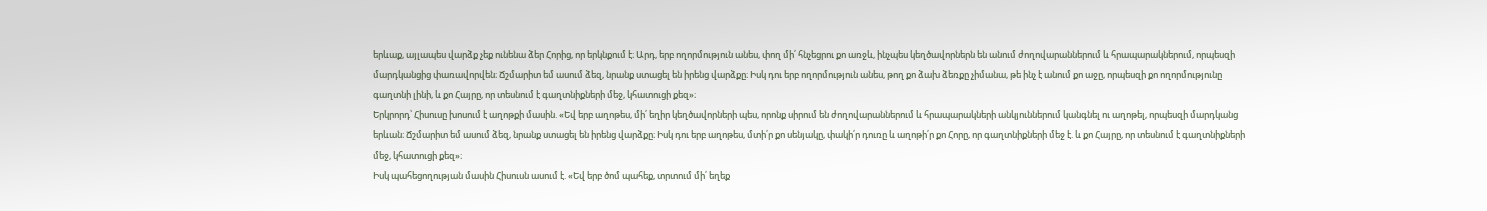երևաք, այլապես վարձք չեք ունենա ձեր Հորից, որ երկնքում է։ Արդ, երբ ողորմություն անես, փող մի՛ հնչեցրու քո առջև, ինչպես կեղծավորներն են անում ժողովարաններում և հրապարակներում, որպեսզի մարդկանցից փառավորվեն։ Ճշմարիտ եմ ասում ձեզ, նրանք ստացել են իրենց վարձքը։ Իսկ դու երբ ողորմություն անես, թող քո ձախ ձեռքը չիմանա, թե ինչ է անում քո աջը, որպեսզի քո ողորմությունը գաղտնի լինի, և քո Հայրը, որ տեսնում է գաղտնիքների մեջ, կհատուցի քեզ»։
Երկրորդ՝ Հիսուսը խոսում է աղոթքի մասին. «Եվ երբ աղոթես, մի՛ եղիր կեղծավորների պես, որոնք սիրում են ժողովարաններում և հրապարակների անկյուններում կանգնել ու աղոթել, որպեսզի մարդկանց երևան։ Ճշմարիտ եմ ասում ձեզ, նրանք ստացել են իրենց վարձքը։ Իսկ դու երբ աղոթես, մտի՛ր քո սենյակը, փակի՛ր դուռը և աղոթի՛ր քո Հորը, որ գաղտնիքների մեջ է. և քո Հայրը, որ տեսնում է գաղտնիքների մեջ, կհատուցի քեզ»։
Իսկ պահեցողության մասին Հիսուսն ասում է. «Եվ երբ ծոմ պահեք, տրտում մի՛ եղեք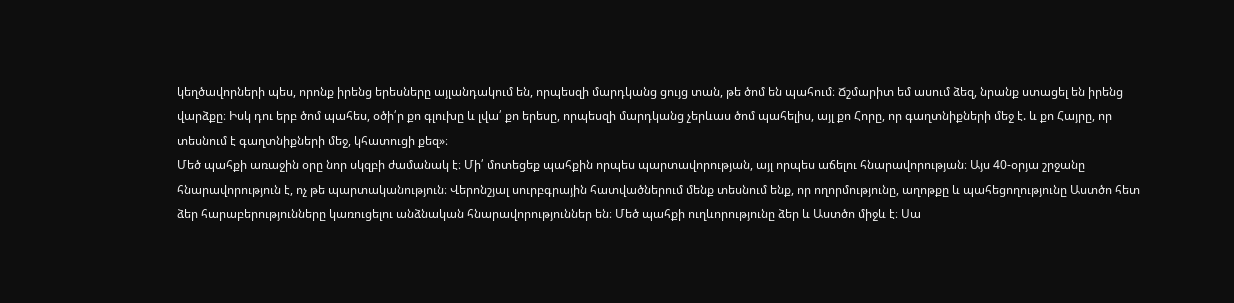կեղծավորների պես, որոնք իրենց երեսները այլանդակում են, որպեսզի մարդկանց ցույց տան, թե ծոմ են պահում։ Ճշմարիտ եմ ասում ձեզ, նրանք ստացել են իրենց վարձքը։ Իսկ դու երբ ծոմ պահես, օծի՛ր քո գլուխը և լվա՛ քո երեսը, որպեսզի մարդկանց չերևաս ծոմ պահելիս, այլ քո Հորը, որ գաղտնիքների մեջ է. և քո Հայրը, որ տեսնում է գաղտնիքների մեջ, կհատուցի քեզ»։
Մեծ պահքի առաջին օրը նոր սկզբի ժամանակ է։ Մի՛ մոտեցեք պահքին որպես պարտավորության, այլ որպես աճելու հնարավորության։ Այս 40-օրյա շրջանը հնարավորություն է, ոչ թե պարտականություն։ Վերոնշյալ սուրբգրային հատվածներում մենք տեսնում ենք, որ ողորմությունը, աղոթքը և պահեցողությունը Աստծո հետ ձեր հարաբերությունները կառուցելու անձնական հնարավորություններ են։ Մեծ պահքի ուղևորությունը ձեր և Աստծո միջև է։ Սա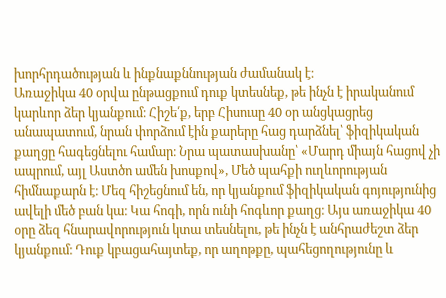խորհրդածության և ինքնաքննության ժամանակ է։
Առաջիկա 40 օրվա ընթացքում դուք կտեսնեք, թե ինչն է իրականում կարևոր ձեր կյանքում։ Հիշե՛ք, երբ Հիսուսը 40 օր անցկացրեց անապատում, նրան փորձում էին քարերը հաց դարձնել՝ ֆիզիկական քաղցը հագեցնելու համար։ Նրա պատասխանը՝ «Մարդ միայն հացով չի ապրում, այլ Աստծո ամեն խոսքով», Մեծ պահքի ուղևորության հիմնաքարն է։ Մեզ հիշեցնում են, որ կյանքում ֆիզիկական գոյությունից ավելի մեծ բան կա։ Կա հոգի, որն ունի հոգևոր քաղց։ Այս առաջիկա 40 օրը ձեզ հնարավորություն կտա տեսնելու, թե ինչն է անհրաժեշտ ձեր կյանքում։ Դուք կբացահայտեք, որ աղոթքը, պահեցողությունը և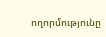ողորմությունը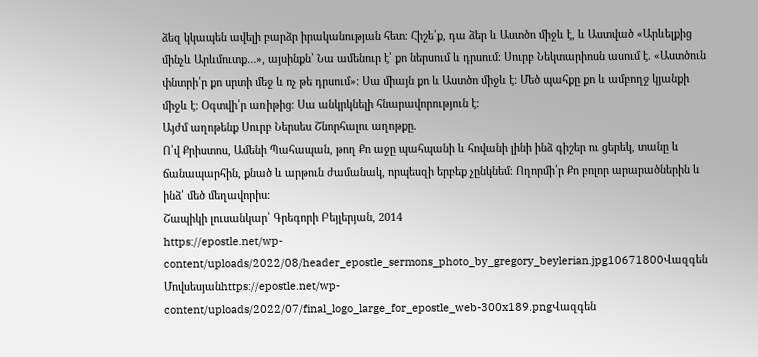ձեզ կկապեն ավելի բարձր իրականության հետ։ Հիշե՛ք, դա ձեր և Աստծո միջև է, և Աստված «Արևելքից մինչև Արևմուտք…», այսինքն՝ Նա ամենուր է՝ քո ներսում և դրսում։ Սուրբ Նեկտարիոսն ասում է. «Աստծուն փնտրի՛ր քո սրտի մեջ և ոչ թե դրսում»։ Սա միայն քո և Աստծո միջև է։ Մեծ պահքը քո և ամբողջ կյանքի միջև է։ Օգտվի՛ր առիթից։ Սա անկրկնելի հնարավորություն է։
Այժմ աղոթենք Սուրբ Ներսես Շնորհալու աղոթքը.
Ո՛վ Քրիստոս, Ամենի Պահապան, թող Քո աջը պահպանի և հովանի լինի ինձ գիշեր ու ցերեկ, տանը և ճանապարհին, քնած և արթուն ժամանակ, որպեսզի երբեք չընկնեմ։ Ողորմի՛ր Քո բոլոր արարածներին և ինձ՝ մեծ մեղավորիս։
Շապիկի լուսանկար՝ Գրեգորի Բեյլերյան, 2014
https://epostle.net/wp-content/uploads/2022/08/header_epostle_sermons_photo_by_gregory_beylerian.jpg10671800Վազգեն Մովսեսյանhttps://epostle.net/wp-content/uploads/2022/07/final_logo_large_for_epostle_web-300x189.pngՎազգեն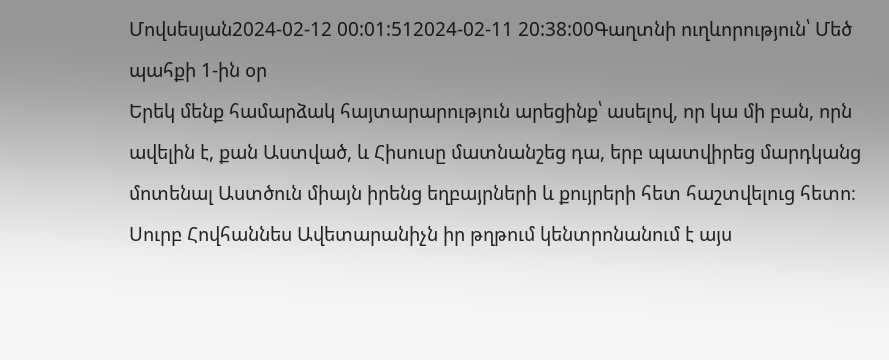Մովսեսյան2024-02-12 00:01:512024-02-11 20:38:00Գաղտնի ուղևորություն՝ Մեծ պահքի 1-ին օր
Երեկ մենք համարձակ հայտարարություն արեցինք՝ ասելով, որ կա մի բան, որն ավելին է, քան Աստված, և Հիսուսը մատնանշեց դա, երբ պատվիրեց մարդկանց մոտենալ Աստծուն միայն իրենց եղբայրների և քույրերի հետ հաշտվելուց հետո։ Սուրբ Հովհաննես Ավետարանիչն իր թղթում կենտրոնանում է այս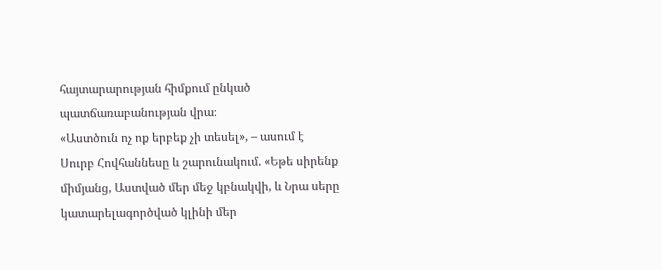հայտարարության հիմքում ընկած պատճառաբանության վրա։
«Աստծուն ոչ ոք երբեք չի տեսել», – ասում է Սուրբ Հովհաննեսը և շարունակում. «Եթե սիրենք միմյանց, Աստված մեր մեջ կբնակվի, և Նրա սերը կատարելագործված կլինի մեր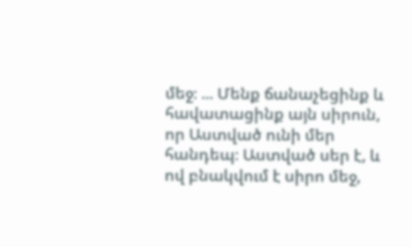մեջ։ ... Մենք ճանաչեցինք և հավատացինք այն սիրուն, որ Աստված ունի մեր հանդեպ։ Աստված սեր է, և ով բնակվում է սիրո մեջ,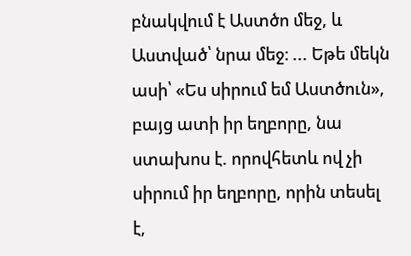բնակվում է Աստծո մեջ, և Աստված՝ նրա մեջ։ ... Եթե մեկն ասի՝ «Ես սիրում եմ Աստծուն», բայց ատի իր եղբորը, նա ստախոս է. որովհետև ով չի սիրում իր եղբորը, որին տեսել է,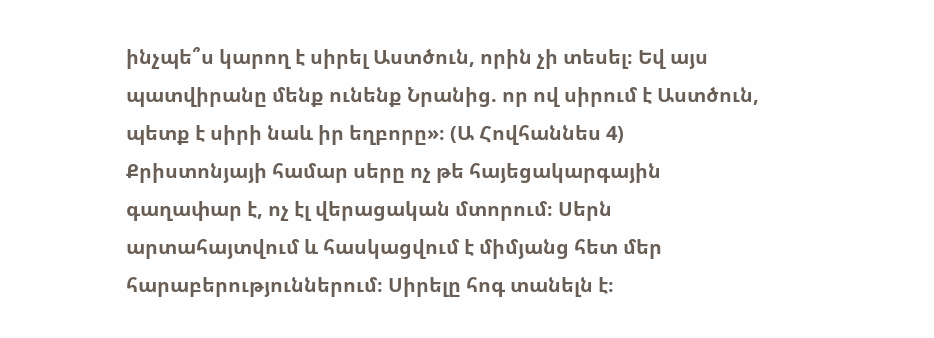ինչպե՞ս կարող է սիրել Աստծուն, որին չի տեսել։ Եվ այս պատվիրանը մենք ունենք Նրանից. որ ով սիրում է Աստծուն, պետք է սիրի նաև իր եղբորը»։ (Ա Հովհաննես 4)
Քրիստոնյայի համար սերը ոչ թե հայեցակարգային գաղափար է, ոչ էլ վերացական մտորում։ Սերն արտահայտվում և հասկացվում է միմյանց հետ մեր հարաբերություններում։ Սիրելը հոգ տանելն է։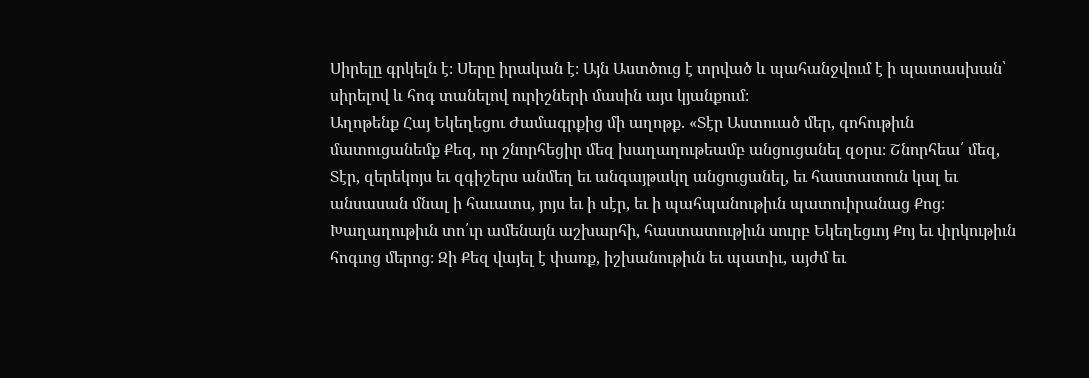Սիրելը գրկելն է։ Սերը իրական է։ Այն Աստծուց է տրված և պահանջվում է ի պատասխան՝ սիրելով և հոգ տանելով ուրիշների մասին այս կյանքում։
Աղոթենք Հայ Եկեղեցու Ժամագրքից մի աղոթք. «Տէր Աստուած մեր, գոհութիւն մատուցանեմք Քեզ, որ շնորհեցիր մեզ խաղաղութեամբ անցուցանել զօրս։ Շնորհեա՛ մեզ, Տէր, զերեկոյս եւ զգիշերս անմեղ եւ անգայթակղ անցուցանել, եւ հաստատուն կալ եւ անսասան մնալ ի հաւատս, յոյս եւ ի սէր, եւ ի պահպանութիւն պատուիրանաց Քոց։ Խաղաղութիւն տո՛ւր ամենայն աշխարհի, հաստատութիւն սուրբ Եկեղեցւոյ Քոյ եւ փրկութիւն հոգւոց մերոց։ Զի Քեզ վայել է փառք, իշխանութիւն եւ պատիւ, այժմ եւ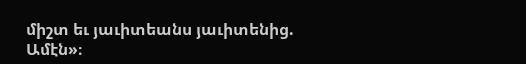միշտ եւ յաւիտեանս յաւիտենից. Ամէն»։